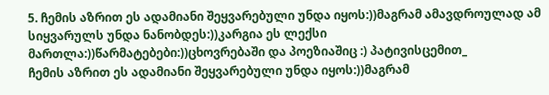5. ჩემის აზრით ეს ადამიანი შეყვარებული უნდა იყოს:))მაგრამ ამავდროულად ამ სიყვარულს უნდა ნანობდეს:))კარგია ეს ლექსი მართლა:))წარმატებები:))ცხოვრებაში და პოეზიაშიც :) პატივისცემით_
ჩემის აზრით ეს ადამიანი შეყვარებული უნდა იყოს:))მაგრამ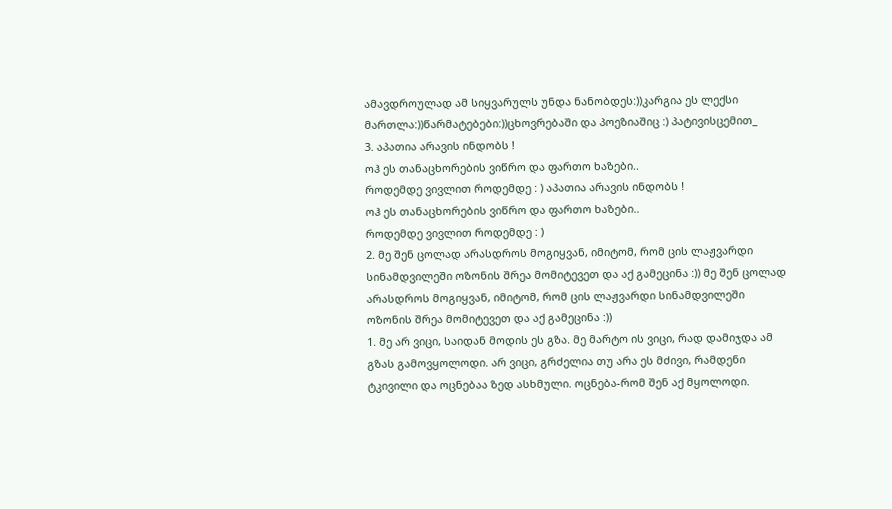ამავდროულად ამ სიყვარულს უნდა ნანობდეს:))კარგია ეს ლექსი მართლა:))წარმატებები:))ცხოვრებაში და პოეზიაშიც :) პატივისცემით_
3. აპათია არავის ინდობს !
ოჰ ეს თანაცხორების ვიწრო და ფართო ხაზები..
როდემდე ვივლით როდემდე : ) აპათია არავის ინდობს !
ოჰ ეს თანაცხორების ვიწრო და ფართო ხაზები..
როდემდე ვივლით როდემდე : )
2. მე შენ ცოლად არასდროს მოგიყვან, იმიტომ, რომ ცის ლაჟვარდი სინამდვილეში ოზონის შრეა მომიტევეთ და აქ გამეცინა :)) მე შენ ცოლად არასდროს მოგიყვან, იმიტომ, რომ ცის ლაჟვარდი სინამდვილეში ოზონის შრეა მომიტევეთ და აქ გამეცინა :))
1. მე არ ვიცი, საიდან მოდის ეს გზა. მე მარტო ის ვიცი, რად დამიჯდა ამ გზას გამოვყოლოდი. არ ვიცი, გრძელია თუ არა ეს მძივი, რამდენი ტკივილი და ოცნებაა ზედ ასხმული. ოცნება-რომ შენ აქ მყოლოდი.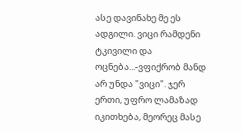ასე დავინახე მე ეს ადგილი. ვიცი რამდენი ტკივილი და ოცნება...-ვფიქრობ მანდ არ უნდა "ვიცი". ჯერ ერთი, უფრო ლამაზად იკითხება, მეორეც მასე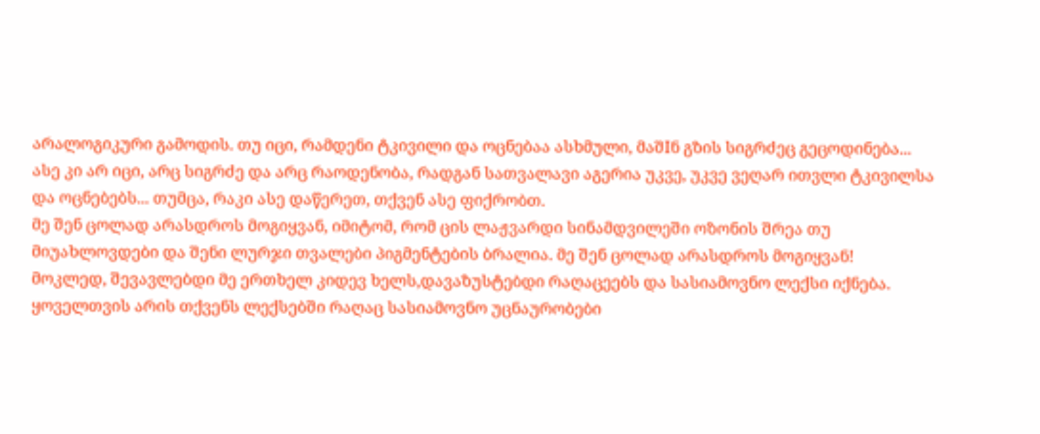არალოგიკური გამოდის. თუ იცი, რამდენი ტკივილი და ოცნებაა ასხმული, მაშIნ გზის სიგრძეც გეცოდინება... ასე კი არ იცი, არც სიგრძე და არც რაოდენობა, რადგან სათვალავი აგერია უკვე, უკვე ვეღარ ითვლი ტკივილსა და ოცნებებს... თუმცა, რაკი ასე დაწერეთ, თქვენ ასე ფიქრობთ.
მე შენ ცოლად არასდროს მოგიყვან, იმიტომ, რომ ცის ლაჟვარდი სინამდვილეში ოზონის შრეა თუ მიუახლოვდები და შენი ლურჯი თვალები პიგმენტების ბრალია. მე შენ ცოლად არასდროს მოგიყვან!
მოკლედ, შევავლებდი მე ერთხელ კიდევ ხელს,დავაზუსტებდი რაღაცეებს და სასიამოვნო ლექსი იქნება. ყოველთვის არის თქვენს ლექსებში რაღაც სასიამოვნო უცნაურობები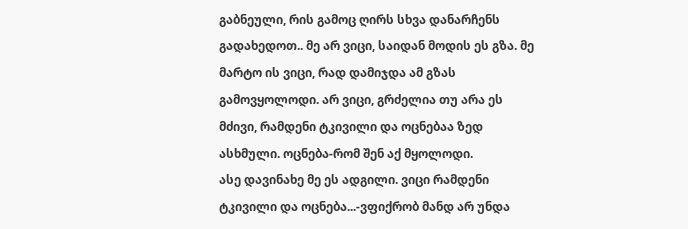გაბნეული, რის გამოც ღირს სხვა დანარჩენს გადახედოთ.. მე არ ვიცი, საიდან მოდის ეს გზა. მე მარტო ის ვიცი, რად დამიჯდა ამ გზას გამოვყოლოდი. არ ვიცი, გრძელია თუ არა ეს მძივი, რამდენი ტკივილი და ოცნებაა ზედ ასხმული. ოცნება-რომ შენ აქ მყოლოდი.
ასე დავინახე მე ეს ადგილი. ვიცი რამდენი ტკივილი და ოცნება...-ვფიქრობ მანდ არ უნდა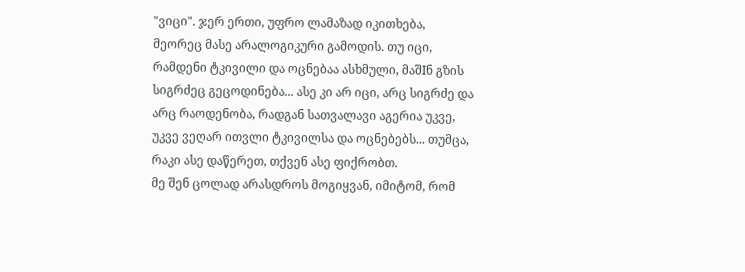"ვიცი". ჯერ ერთი, უფრო ლამაზად იკითხება, მეორეც მასე არალოგიკური გამოდის. თუ იცი, რამდენი ტკივილი და ოცნებაა ასხმული, მაშIნ გზის სიგრძეც გეცოდინება... ასე კი არ იცი, არც სიგრძე და არც რაოდენობა, რადგან სათვალავი აგერია უკვე, უკვე ვეღარ ითვლი ტკივილსა და ოცნებებს... თუმცა, რაკი ასე დაწერეთ, თქვენ ასე ფიქრობთ.
მე შენ ცოლად არასდროს მოგიყვან, იმიტომ, რომ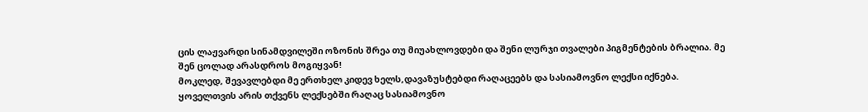ცის ლაჟვარდი სინამდვილეში ოზონის შრეა თუ მიუახლოვდები და შენი ლურჯი თვალები პიგმენტების ბრალია. მე შენ ცოლად არასდროს მოგიყვან!
მოკლედ, შევავლებდი მე ერთხელ კიდევ ხელს,დავაზუსტებდი რაღაცეებს და სასიამოვნო ლექსი იქნება. ყოველთვის არის თქვენს ლექსებში რაღაც სასიამოვნო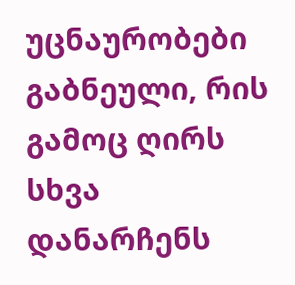უცნაურობები გაბნეული, რის გამოც ღირს სხვა დანარჩენს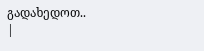გადახედოთ..
|